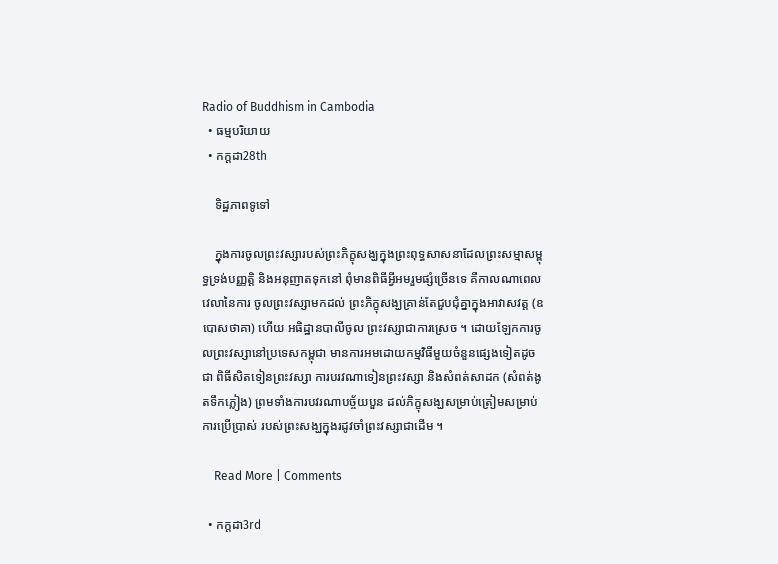Radio of Buddhism in Cambodia
  • ធម្មបរិយាយ
  • កក្តដា28th

    ទិដ្ឋភាពទូទៅ

    ក្នុងការចូលព្រះវស្សារបស់ព្រះភិក្ខុសង្ឃក្នុងព្រះពុទ្ធសាសនាដែលព្រះសម្មាសម្ពុទ្ធទ្រង់បញ្ញត្តិ និងអនុញាតទុកនៅ ពុំមានពិធីអ្វីអមរួមផ្សំច្រើនទេ គឺកាលណាពេល វេលានៃការ ចូលព្រះវស្សាមកដល់ ព្រះភិក្ខុសង្ឃគ្រាន់តែជួបជុំគ្នាក្នុងអាវាសវត្ត (ឧបោសថាគា) ហើយ អធិដ្ឋានបាលីចូល ព្រះវស្សាជាការស្រេច ។ ដោយឡែកការចូលព្រះវស្សានៅប្រទេសកម្ពុជា មានការអមដោយកម្មវិធីមួយចំនួនផ្សេងទៀតដូចជា ពិធីសិតទៀនព្រះវស្សា ការបរវណាទៀនព្រះវស្សា និងសំពត់សាដក (សំពត់ងូតទឹកភ្លៀង) ព្រមទាំងការបវរណាបច្ច័យបួន ដល់ភិក្ខុសង្ឃសម្រាប់ត្រៀមសម្រាប់ការប្រើប្រាស់ របស់ព្រះសង្ឃក្នុងរដូវចាំព្រះវស្សាជាដើម ។

    Read More | Comments

  • កក្តដា3rd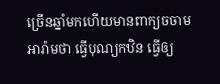ច្រើនឆ្នាំមកហើយមានពាក្យចចាមអារ៉ាមថា ធ្វើបុណ្យកឋិន ធ្វើឲ្យ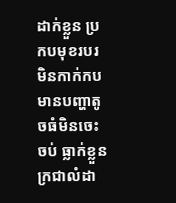ដាក់ខ្លួន ប្រកបមុខរបរមិនកាក់កប មានបញ្ហាតូចធំមិនចេះចប់ ធ្លាក់ខ្លួនក្រជាលំដា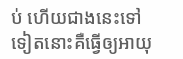ប់ ហើយជាងនេះទៅទៀតនោះគឺធ្វើឲ្យអាយុ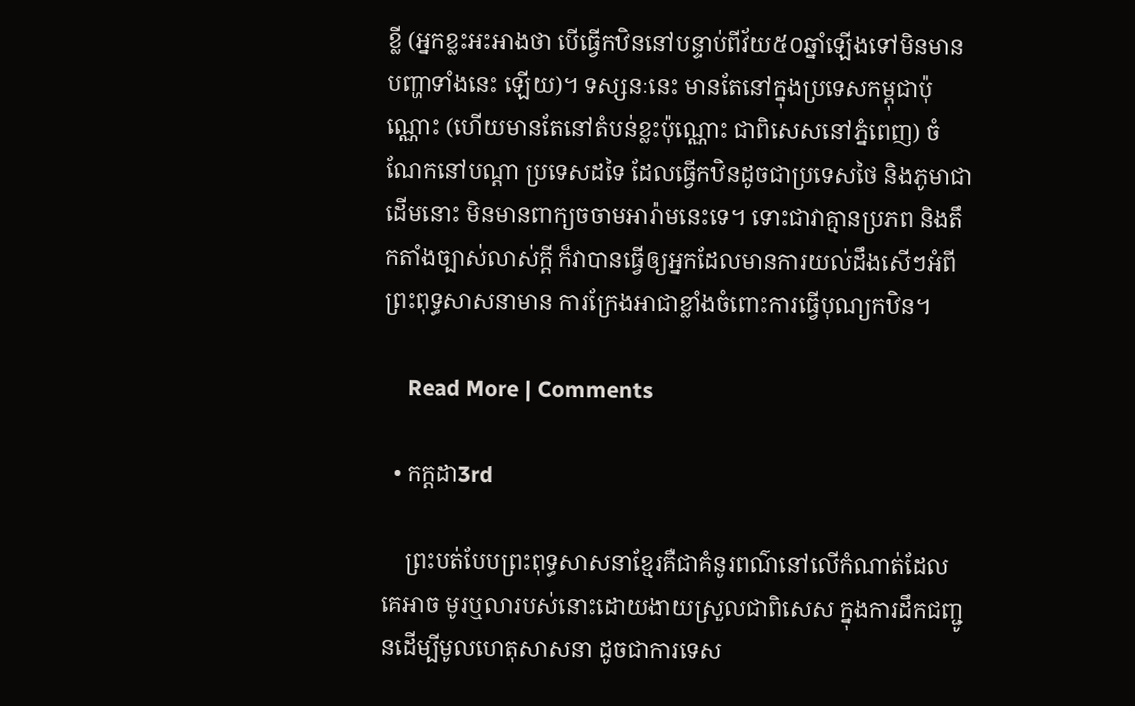ខ្លី (អ្នកខ្លះអះអាងថា បើធ្វើកឋិននៅបន្ទាប់ពីវ័យ៥០ឆ្នាំឡើងទៅមិនមានបញ្ហាទាំងនេះ ឡើយ)។ ទស្សនៈនេះ មានតែនៅក្នុងប្រទេសកម្ពុជាប៉ុណ្ណោះ (ហើយមានតែនៅតំបន់ខ្លះប៉ុណ្ណោះ ជាពិសេសនៅភ្នំពេញ) ចំណែកនៅបណ្ដា ប្រទេសដទៃ ដែលធ្វើកឋិនដូចជាប្រទេសថៃ និងភូមាជាដើមនោះ មិនមានពាក្យចចាមអារ៉ាមនេះទេ។ ទោះជាវាគ្មានប្រភព និងតឹកតាំងច្បាស់លាស់ក្ដី ក៏វាបានធ្វើឲ្យអ្នកដែលមានការយល់ដឹងសើៗអំពីព្រះពុទ្ធសាសនាមាន ការក្រែងអាជាខ្លាំងចំពោះការធ្វើបុណ្យកឋិន។

    Read More | Comments

  • កក្តដា3rd

    ព្រះបត់បែបព្រះពុទ្ធសាសនាខ្មែរគឺជាគំនូរពណ៌នៅលើកំណាត់ដែលគេអាច មូរឬលារបស់នោះដោយងាយស្រួលជាពិសេស ក្នុងការដឹកជញ្ជូនដើម្បីមូលហេតុសាសនា ដូចជាការទេស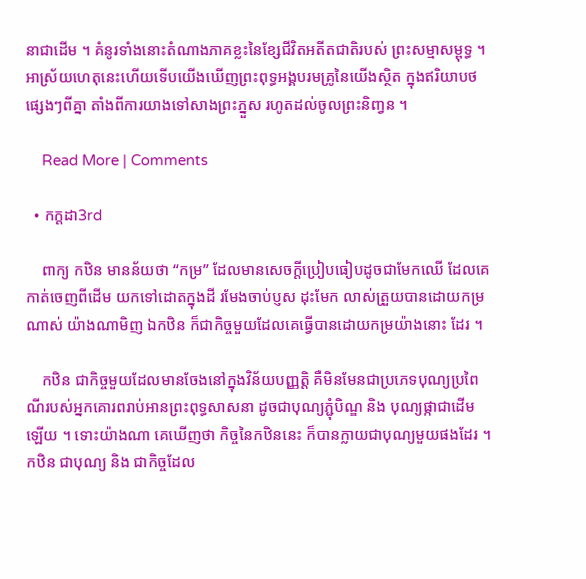នាជាដើម ។ គំនូរទាំងនោះតំណាងភាគខ្លះនៃខ្សែជីវិតអតីតជាតិរបស់ ព្រះសម្មាសម្ពុទ្ធ ។ អាស្រ័យហេតុនេះហើយទើបយើងឃើញព្រះពុទ្ធអង្គបរមគ្រូនៃយើងស្ថិត ក្នុងឥរិយាបថផ្សេងៗពីគ្នា តាំងពីការយាងទៅសាងព្រះភ្នួស រហូតដល់ចូលព្រះនិញ្វន ។

    Read More | Comments

  • កក្តដា3rd

    ពាក្យ កឋិន មានន័យថា “កម្រ” ដែលមានសេចក្តីប្រៀបធៀបដូចជាមែកឈើ ដែលគេកាត់ចេញពីដើម យកទៅដោតក្នុងដី រមែងចាប់ប្ញស ដុះមែក លាស់ត្រួយបានដោយកម្រណាស់ យ៉ាងណាមិញ ឯកឋិន ក៏ជាកិច្ចមួយដែលគេធ្វើបានដោយកម្រយ៉ាងនោះ ដែរ ។

    កឋិន ជាកិច្ចមួយដែលមានចែងនៅក្នុងវិន័យបញ្ញត្តិ គឺមិនមែនជាប្រភេទបុណ្យប្រពៃណីរបស់អ្នកគោរពរាប់អានព្រះពុទ្ធសាសនា ដូចជាបុណ្យភ្ជុំបិណ្ឌ និង បុណ្យផ្កាជាដើម ឡើយ ។ ទោះយ៉ាងណា គេឃើញថា កិច្ចនៃកឋិននេះ ក៏បានក្លាយជាបុណ្យមួយផងដែរ ។ កឋិន ជាបុណ្យ និង ជាកិច្ចដែល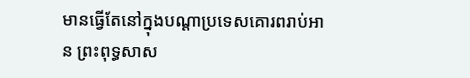មានធ្វើតែនៅក្នុងបណ្តាប្រទេសគោរពរាប់អាន ព្រះពុទ្ធសាស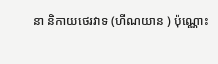នា និកាយថេរវាទ (ហីណយាន ) ប៉ុណ្ណោះ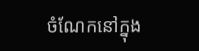ចំណែកនៅក្នុង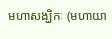មហាសង្ឃិកៈ (មហាយា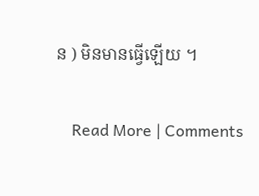ន ) មិនមានធ្វើឡើយ ។

    Read More | Comments